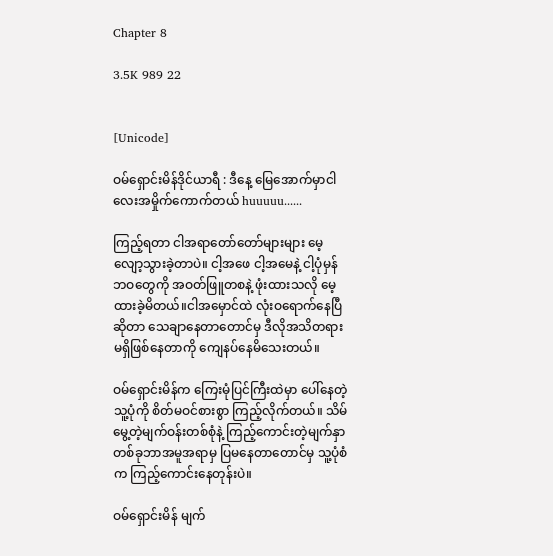Chapter 8

3.5K 989 22


[Unicode]

ဝမ်ရှောင်းမိန်ဒိုင်ယာရီ : ဒီနေ့ မြေအောက်မှာငါလေးအမှိုက်ကောက်တယ် huuuuu......

ကြည့်ရတာ ငါအရာတော်တော်များများ မေ့လျော့သွားခဲ့တာပဲ။ ငါ့အဖေ ငါ့အမေနဲ့ ငါ့ပုံမှန်ဘဝတွေကို အဝတ်ဖြူတစနဲ့ ဖုံးထားသလို မေ့ထားခဲ့မိတယ်။ငါအမှောင်ထဲ လုံးဝရောက်နေပြီဆိုတာ သေချာနေတာတောင်မှ ဒီလိုအသိတရားမရှိဖြစ်နေတာကို ကျေနပ်နေမိသေးတယ်။

ဝမ်ရှောင်းမိန်က ကြေးမုံပြင်ကြီးထဲမှာ ပေါ်နေတဲ့ သူ့ပုံကို စိတ်မဝင်စားစွာ ကြည့်လိုက်တယ်။ သိမ်မွေ့တဲ့မျက်ဝန်းတစ်စုံနဲ့ ကြည့်ကောင်းတဲ့မျက်နှာတစ်ခုဘာအမူအရာမှ ပြမနေတာတောင်မှ သူ့ပုံစံက ကြည့်ကောင်းနေတုန်းပဲ။

ဝမ်ရှောင်းမိန် မျက်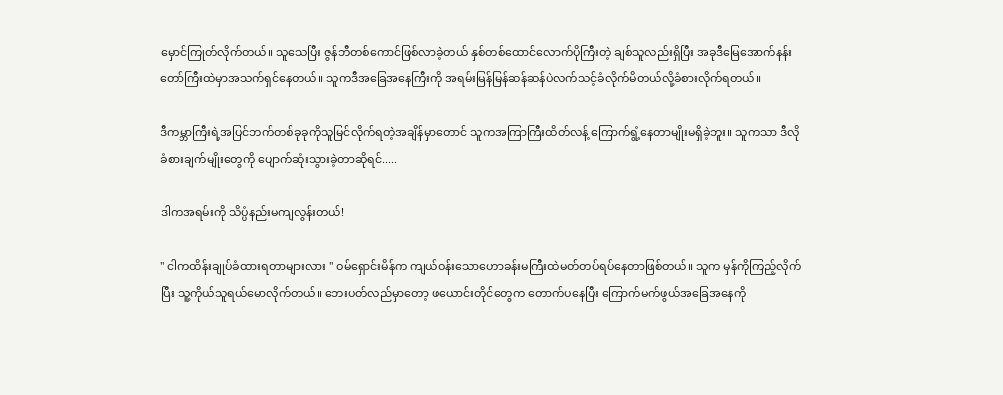မှောင်ကြုတ်လိုက်တယ်။ သူသေပြီး ဇွန်ဘီတစ်ကောင်ဖြစ်လာခဲ့တယ် နှစ်တစ်ထောင်လောက်ပိုကြီးတဲ့ ချစ်သူလည်းရှိပြီး အခုဒီမြေအောက်နန်းတော်ကြီးထဲမှာအသက်ရှင်နေတယ်။ သူကဒီအခြေအနေကြီးကို အရမ်းမြန်မြန်ဆန်ဆန်ပဲလက်သင့်ခံလိုက်မိတယ်လို့ခံစားလိုက်ရတယ်။

ဒီကမ္ဘာကြီးရဲ့အပြင်ဘက်တစ်ခုခုကိုသူမြင်လိုက်ရတဲ့အချိန်မှာတောင် သူကအကြာကြီးထိတ်လန့် ကြောက်ရွံ့နေတာမျိုးမရှိခဲ့ဘူး။ သူကသာ ဒီလိုခံစားချက်မျိုးတွေကို ပျောက်ဆုံးသွားခဲ့တာဆိုရင်.....

ဒါကအရမ်းကို သိပ္ပံနည်းမကျလွန်းတယ်!

" ငါကထိန်းချုပ်ခံထားရတာများလား " ဝမ်ရှောင်းမိန်က ကျယ်ဝန်းသောဟောခန်းမကြီးထဲမတ်တပ်ရပ်နေတာဖြစ်တယ်။ သူက မှန်ကိုကြည့်လိုက်ပြီး သူ့ကိုယ်သူရယ်မောလိုက်တယ်။ ဘေးပတ်လည်မှာတော့ ဖယောင်းတိုင်တွေက တောက်ပနေပြီး ကြောက်မက်ဖွယ်အခြေအနေကို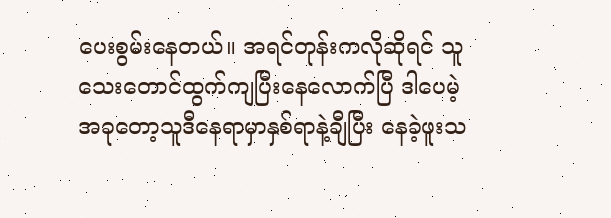ပေးစွမ်းနေတယ်။ အရင်တုန်းကလိုဆိုရင် သူသေးတောင်ထွက်ကျပြီးနေလောက်ပြီ ဒါပေမဲ့ အခုတော့သူဒီနေရာမှာနှစ်ရာနဲ့ချီပြီး နေခဲ့ဖူးသ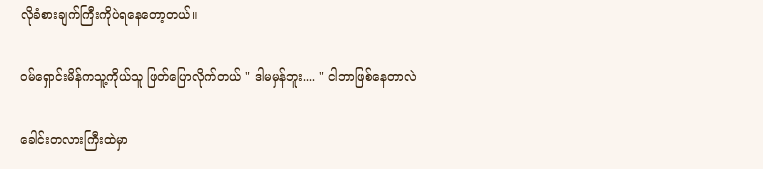လိုခံစားချက်ကြီးကိုပဲရနေတော့တယ်။

ဝမ်ရှောင်းမိန်ကသူ့ကိုယ်သူ ဖြတ်ပြောလိုက်တယ် " ဒါမမှန်ဘူး.... " ငါဘာဖြစ်နေတာလဲ

ခေါင်းတလားကြီးထဲမှာ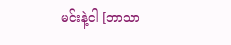မင်းနဲ့ငါ [ဘာသာ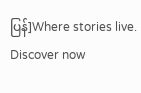ပြန်]Where stories live. Discover now